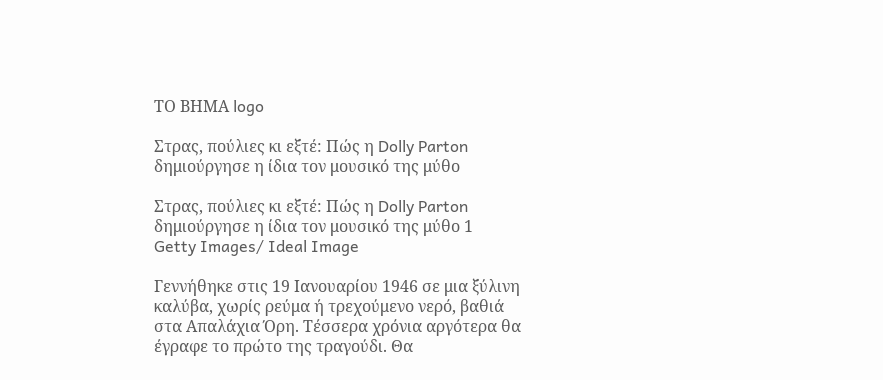ΤΟ ΒΗΜΑ logo

Στρας, πούλιες κι εξτέ: Πώς η Dolly Parton δημιούργησε η ίδια τον μουσικό της μύθο

Στρας, πούλιες κι εξτέ: Πώς η Dolly Parton δημιούργησε η ίδια τον μουσικό της μύθο 1
Getty Images/ Ideal Image

Γεννήθηκε στις 19 Ιανουαρίου 1946 σε μια ξύλινη καλύβα, χωρίς ρεύμα ή τρεχούμενο νερό, βαθιά στα Απαλάχια Όρη. Τέσσερα χρόνια αργότερα θα έγραφε το πρώτο της τραγούδι. Θα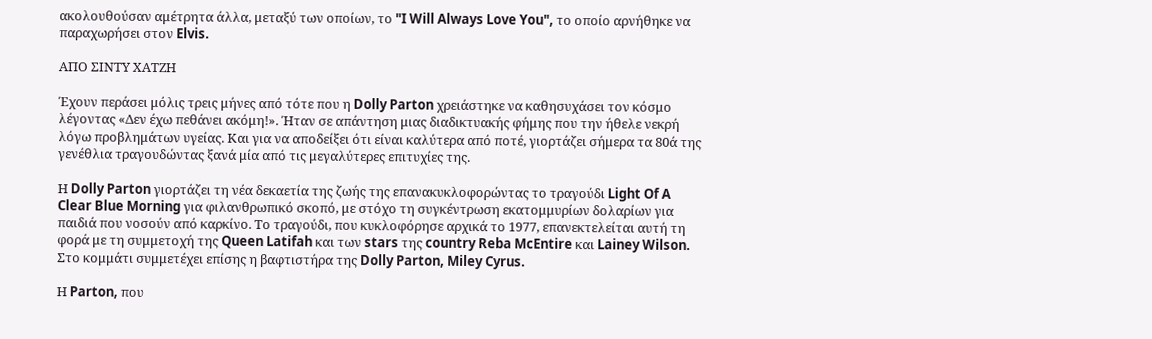ακολουθούσαν αμέτρητα άλλα, μεταξύ των οποίων, το "I Will Always Love You", το οποίο αρνήθηκε να παραχωρήσει στον Elvis.

ΑΠΟ ΣΙΝΤΥ ΧΑΤΖΗ

Έχουν περάσει μόλις τρεις μήνες από τότε που η Dolly Parton χρειάστηκε να καθησυχάσει τον κόσμο λέγοντας «Δεν έχω πεθάνει ακόμη!». Ήταν σε απάντηση μιας διαδικτυακής φήμης που την ήθελε νεκρή λόγω προβλημάτων υγείας. Και για να αποδείξει ότι είναι καλύτερα από ποτέ, γιορτάζει σήμερα τα 80ά της γενέθλια τραγουδώντας ξανά μία από τις μεγαλύτερες επιτυχίες της.

Η Dolly Parton γιορτάζει τη νέα δεκαετία της ζωής της επανακυκλοφορώντας το τραγούδι Light Of A Clear Blue Morning για φιλανθρωπικό σκοπό, με στόχο τη συγκέντρωση εκατομμυρίων δολαρίων για παιδιά που νοσούν από καρκίνο. Το τραγούδι, που κυκλοφόρησε αρχικά το 1977, επανεκτελείται αυτή τη φορά με τη συμμετοχή της Queen Latifah και των stars της country Reba McEntire και Lainey Wilson. Στο κομμάτι συμμετέχει επίσης η βαφτιστήρα της Dolly Parton, Miley Cyrus.

Η Parton, που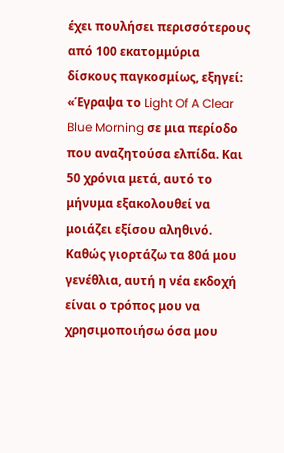έχει πουλήσει περισσότερους από 100 εκατομμύρια δίσκους παγκοσμίως, εξηγεί: «Έγραψα το Light Of A Clear Blue Morning σε μια περίοδο που αναζητούσα ελπίδα. Και 50 χρόνια μετά, αυτό το μήνυμα εξακολουθεί να μοιάζει εξίσου αληθινό. Καθώς γιορτάζω τα 80ά μου γενέθλια, αυτή η νέα εκδοχή είναι ο τρόπος μου να χρησιμοποιήσω όσα μου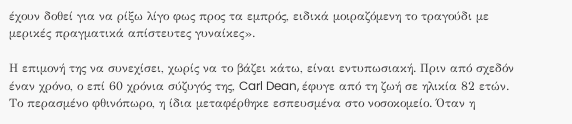έχουν δοθεί για να ρίξω λίγο φως προς τα εμπρός, ειδικά μοιραζόμενη το τραγούδι με μερικές πραγματικά απίστευτες γυναίκες».

Η επιμονή της να συνεχίσει, χωρίς να το βάζει κάτω, είναι εντυπωσιακή. Πριν από σχεδόν έναν χρόνο, ο επί 60 χρόνια σύζυγός της, Carl Dean, έφυγε από τη ζωή σε ηλικία 82 ετών. Το περασμένο φθινόπωρο, η ίδια μεταφέρθηκε εσπευσμένα στο νοσοκομείο. Όταν η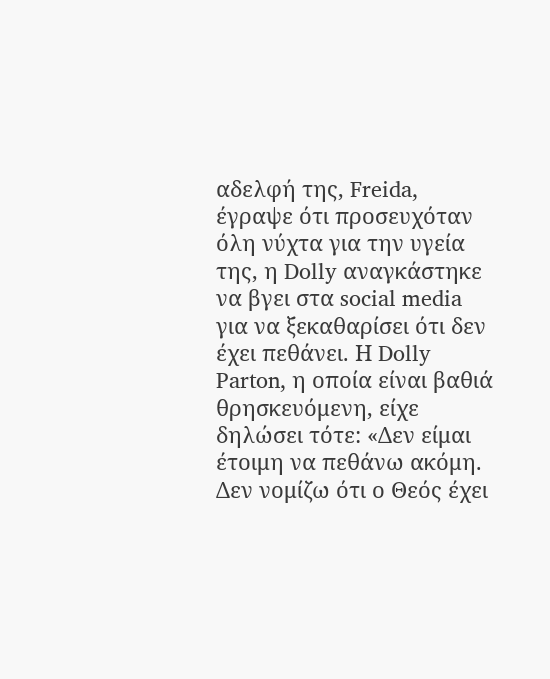αδελφή της, Freida, έγραψε ότι προσευχόταν όλη νύχτα για την υγεία της, η Dolly αναγκάστηκε να βγει στα social media για να ξεκαθαρίσει ότι δεν έχει πεθάνει. Η Dolly Parton, η οποία είναι βαθιά θρησκευόμενη, είχε δηλώσει τότε: «Δεν είμαι έτοιμη να πεθάνω ακόμη. Δεν νομίζω ότι ο Θεός έχει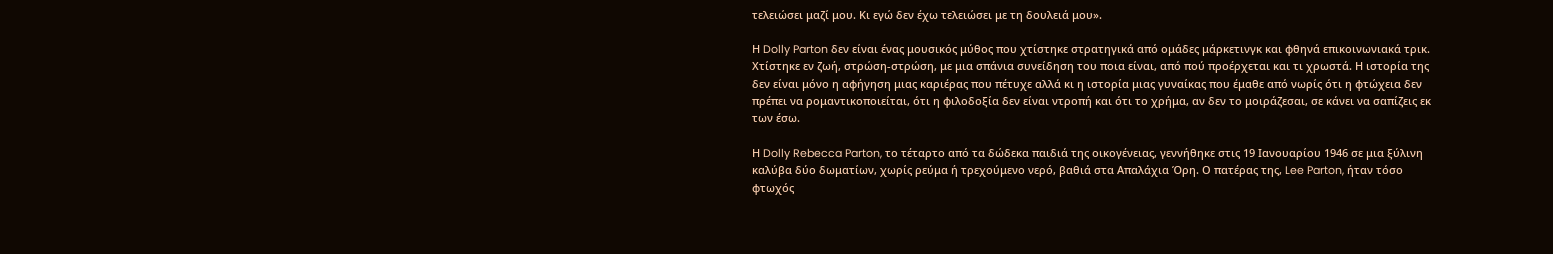τελειώσει μαζί μου. Κι εγώ δεν έχω τελειώσει με τη δουλειά μου».

Η Dolly Parton δεν είναι ένας μουσικός μύθος που χτίστηκε στρατηγικά από ομάδες μάρκετινγκ και φθηνά επικοινωνιακά τρικ. Χτίστηκε εν ζωή, στρώση-στρώση, με μια σπάνια συνείδηση του ποια είναι, από πού προέρχεται και τι χρωστά. Η ιστορία της δεν είναι μόνο η αφήγηση μιας καριέρας που πέτυχε αλλά κι η ιστορία μιας γυναίκας που έμαθε από νωρίς ότι η φτώχεια δεν πρέπει να ρομαντικοποιείται, ότι η φιλοδοξία δεν είναι ντροπή και ότι το χρήμα, αν δεν το μοιράζεσαι, σε κάνει να σαπίζεις εκ των έσω.

Η Dolly Rebecca Parton, το τέταρτο από τα δώδεκα παιδιά της οικογένειας, γεννήθηκε στις 19 Ιανουαρίου 1946 σε μια ξύλινη καλύβα δύο δωματίων, χωρίς ρεύμα ή τρεχούμενο νερό, βαθιά στα Απαλάχια Όρη. Ο πατέρας της, Lee Parton, ήταν τόσο φτωχός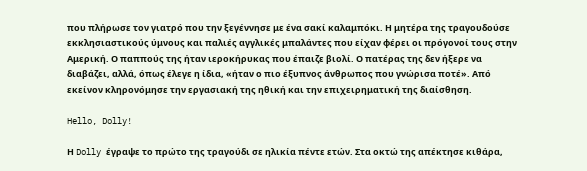που πλήρωσε τον γιατρό που την ξεγέννησε με ένα σακί καλαμπόκι. Η μητέρα της τραγουδούσε εκκλησιαστικούς ύμνους και παλιές αγγλικές μπαλάντες που είχαν φέρει οι πρόγονοί τους στην Αμερική. Ο παππούς της ήταν ιεροκήρυκας που έπαιζε βιολί. Ο πατέρας της δεν ήξερε να διαβάζει, αλλά, όπως έλεγε η ίδια, «ήταν ο πιο έξυπνος άνθρωπος που γνώρισα ποτέ». Από εκείνον κληρονόμησε την εργασιακή της ηθική και την επιχειρηματική της διαίσθηση.

Hello, Dolly!

Η Dolly έγραψε το πρώτο της τραγούδι σε ηλικία πέντε ετών. Στα οκτώ της απέκτησε κιθάρα,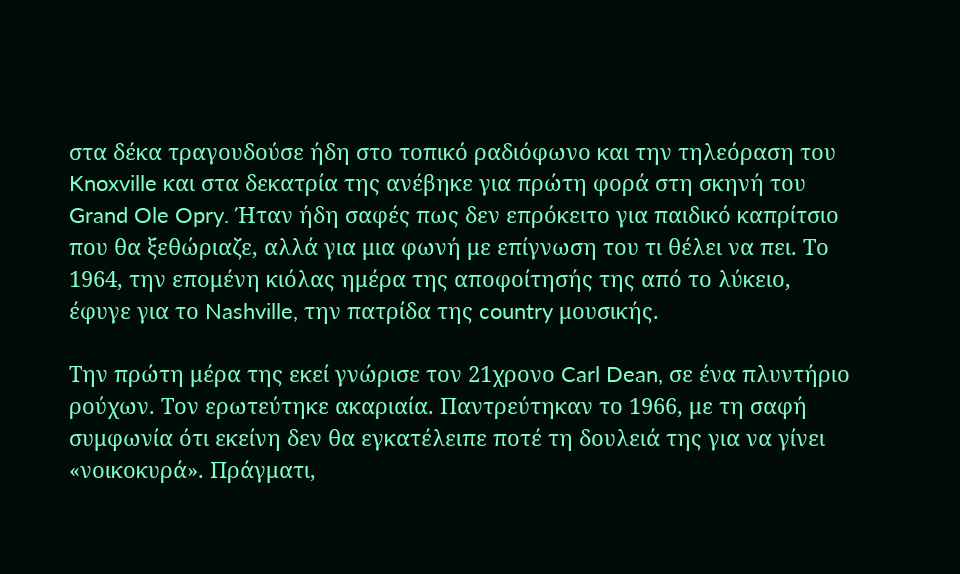στα δέκα τραγουδούσε ήδη στο τοπικό ραδιόφωνο και την τηλεόραση του Knoxville και στα δεκατρία της ανέβηκε για πρώτη φορά στη σκηνή του Grand Ole Opry. Ήταν ήδη σαφές πως δεν επρόκειτο για παιδικό καπρίτσιο που θα ξεθώριαζε, αλλά για μια φωνή με επίγνωση του τι θέλει να πει. Το 1964, την επομένη κιόλας ημέρα της αποφοίτησής της από το λύκειο, έφυγε για το Nashville, την πατρίδα της country μουσικής.

Την πρώτη μέρα της εκεί γνώρισε τον 21χρονο Carl Dean, σε ένα πλυντήριο ρούχων. Τον ερωτεύτηκε ακαριαία. Παντρεύτηκαν το 1966, με τη σαφή συμφωνία ότι εκείνη δεν θα εγκατέλειπε ποτέ τη δουλειά της για να γίνει «νοικοκυρά». Πράγματι,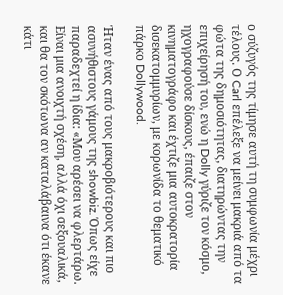ο σύζυγός της τίμησε αυτή τη συμφωνία μέχρι τέλους. Ο Carl επέλεξε να μείνει μακριά από τα φώτα της δημοσιότητας, διατηρώντας την επιχείρησή του, ενώ η Dolly γύριζε τον κόσμο, ηχογραφούσε δίσκους, έπαιζε στον κινηματογράφο και έχτιζε μια αυτοκρατορία δισεκατομμυρίων, με κορωνίδα το θεματικό πάρκο Dollywood.

Ήταν ένας από τους μακροβιότερους και πιο ασυνήθιστους γάμους της showbiz. Όπως είχε παραδεχτεί η ίδια: «Μου αρέσει να φλερτάρω. Είναι μια ανοιχτή σχέση, αλλά όχι σεξουαλικά, και θα τον σκότωνα αν καταλάβαινα ότι έκανε κάτι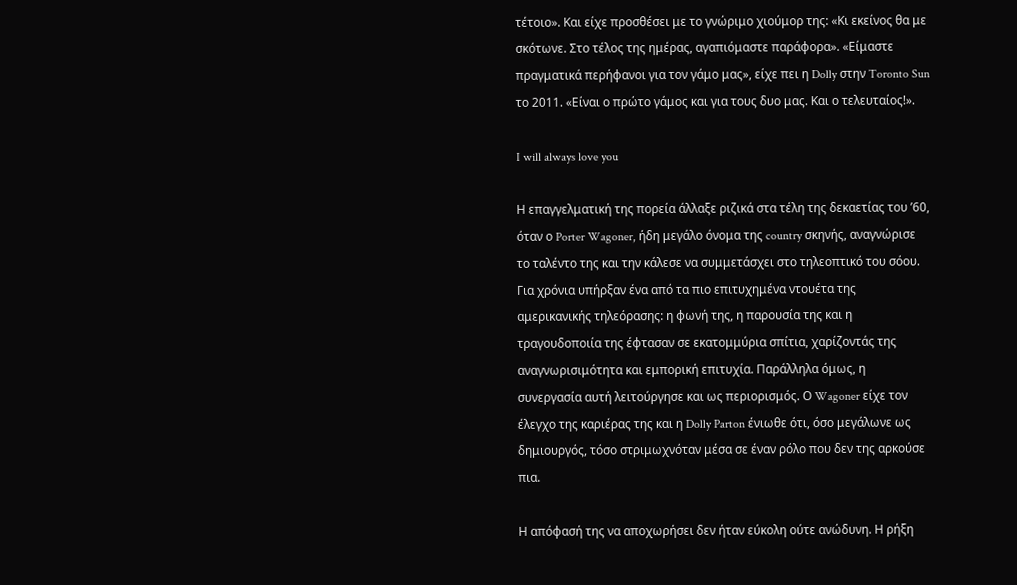τέτοιο». Και είχε προσθέσει με το γνώριμο χιούμορ της: «Κι εκείνος θα με σκότωνε. Στο τέλος της ημέρας, αγαπιόμαστε παράφορα». «Είμαστε πραγματικά περήφανοι για τον γάμο μας», είχε πει η Dolly στην Toronto Sun το 2011. «Είναι ο πρώτο γάμος και για τους δυο μας. Και ο τελευταίος!».

I will always love you

Η επαγγελματική της πορεία άλλαξε ριζικά στα τέλη της δεκαετίας του ’60, όταν ο Porter Wagoner, ήδη μεγάλο όνομα της country σκηνής, αναγνώρισε το ταλέντο της και την κάλεσε να συμμετάσχει στο τηλεοπτικό του σόου. Για χρόνια υπήρξαν ένα από τα πιο επιτυχημένα ντουέτα της αμερικανικής τηλεόρασης: η φωνή της, η παρουσία της και η τραγουδοποιία της έφτασαν σε εκατομμύρια σπίτια, χαρίζοντάς της αναγνωρισιμότητα και εμπορική επιτυχία. Παράλληλα όμως, η συνεργασία αυτή λειτούργησε και ως περιορισμός. Ο Wagoner είχε τον έλεγχο της καριέρας της και η Dolly Parton ένιωθε ότι, όσο μεγάλωνε ως δημιουργός, τόσο στριμωχνόταν μέσα σε έναν ρόλο που δεν της αρκούσε πια.

Η απόφασή της να αποχωρήσει δεν ήταν εύκολη ούτε ανώδυνη. Η ρήξη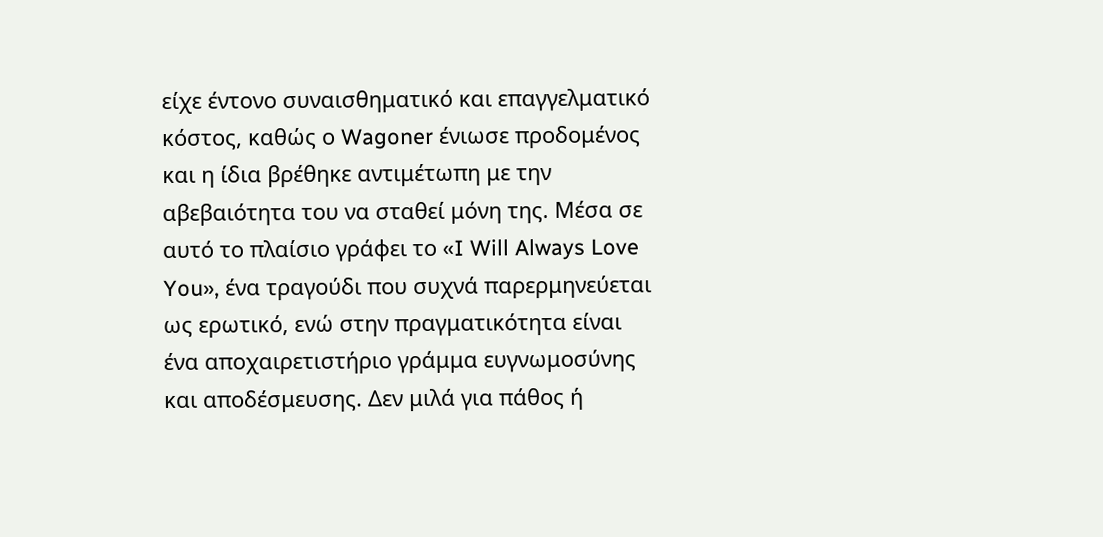είχε έντονο συναισθηματικό και επαγγελματικό κόστος, καθώς ο Wagoner ένιωσε προδομένος και η ίδια βρέθηκε αντιμέτωπη με την αβεβαιότητα του να σταθεί μόνη της. Μέσα σε αυτό το πλαίσιο γράφει το «I Will Always Love You», ένα τραγούδι που συχνά παρερμηνεύεται ως ερωτικό, ενώ στην πραγματικότητα είναι ένα αποχαιρετιστήριο γράμμα ευγνωμοσύνης και αποδέσμευσης. Δεν μιλά για πάθος ή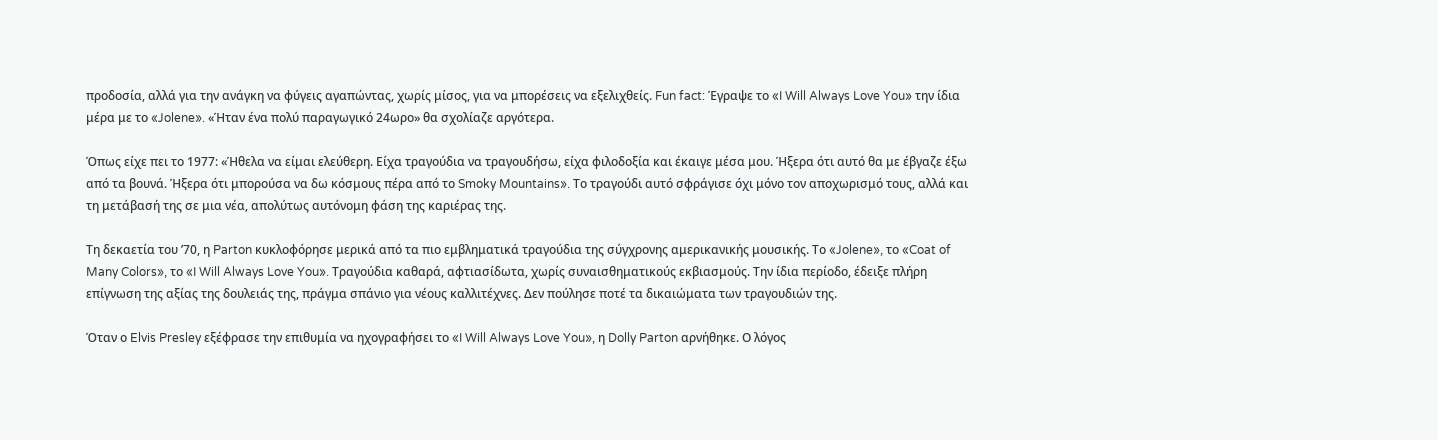προδοσία, αλλά για την ανάγκη να φύγεις αγαπώντας, χωρίς μίσος, για να μπορέσεις να εξελιχθείς. Fun fact: Έγραψε το «I Will Always Love You» την ίδια μέρα με το «Jolene». «Ήταν ένα πολύ παραγωγικό 24ωρο» θα σχολίαζε αργότερα.

Όπως είχε πει το 1977: «Ήθελα να είμαι ελεύθερη. Είχα τραγούδια να τραγουδήσω, είχα φιλοδοξία και έκαιγε μέσα μου. Ήξερα ότι αυτό θα με έβγαζε έξω από τα βουνά. Ήξερα ότι μπορούσα να δω κόσμους πέρα από το Smoky Mountains». Το τραγούδι αυτό σφράγισε όχι μόνο τον αποχωρισμό τους, αλλά και τη μετάβασή της σε μια νέα, απολύτως αυτόνομη φάση της καριέρας της.

Τη δεκαετία του ’70, η Parton κυκλοφόρησε μερικά από τα πιο εμβληματικά τραγούδια της σύγχρονης αμερικανικής μουσικής. Το «Jolene», το «Coat of Many Colors», το «I Will Always Love You». Τραγούδια καθαρά, αφτιασίδωτα, χωρίς συναισθηματικούς εκβιασμούς. Την ίδια περίοδο, έδειξε πλήρη επίγνωση της αξίας της δουλειάς της, πράγμα σπάνιο για νέους καλλιτέχνες. Δεν πούλησε ποτέ τα δικαιώματα των τραγουδιών της.

Όταν ο Elvis Presley εξέφρασε την επιθυμία να ηχογραφήσει το «I Will Always Love You», η Dolly Parton αρνήθηκε. Ο λόγος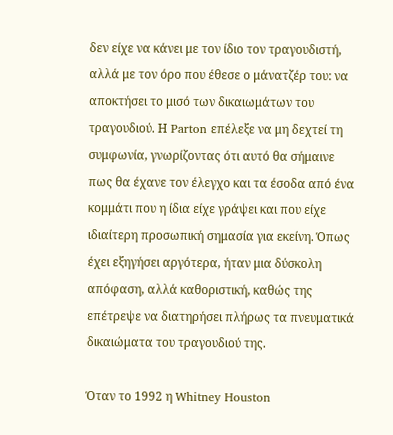δεν είχε να κάνει με τον ίδιο τον τραγουδιστή, αλλά με τον όρο που έθεσε ο μάνατζέρ του: να αποκτήσει το μισό των δικαιωμάτων του τραγουδιού. Η Parton επέλεξε να μη δεχτεί τη συμφωνία, γνωρίζοντας ότι αυτό θα σήμαινε πως θα έχανε τον έλεγχο και τα έσοδα από ένα κομμάτι που η ίδια είχε γράψει και που είχε ιδιαίτερη προσωπική σημασία για εκείνη. Όπως έχει εξηγήσει αργότερα, ήταν μια δύσκολη απόφαση, αλλά καθοριστική, καθώς της επέτρεψε να διατηρήσει πλήρως τα πνευματικά δικαιώματα του τραγουδιού της.

Όταν το 1992 η Whitney Houston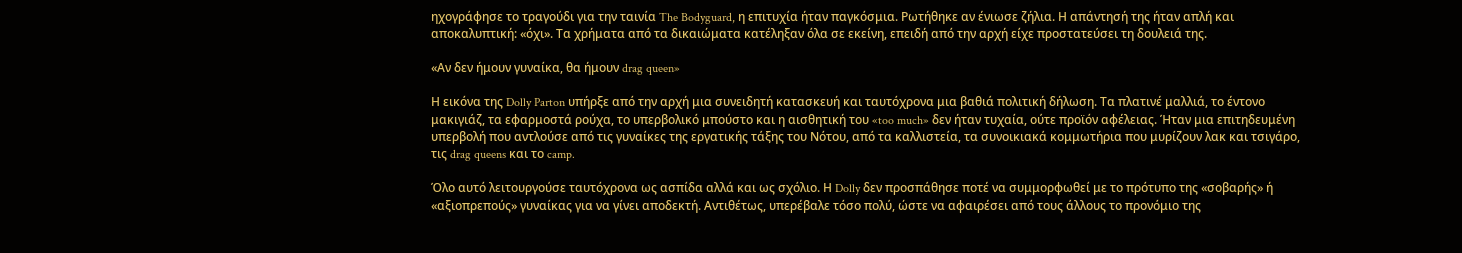ηχογράφησε το τραγούδι για την ταινία The Bodyguard, η επιτυχία ήταν παγκόσμια. Ρωτήθηκε αν ένιωσε ζήλια. Η απάντησή της ήταν απλή και αποκαλυπτική: «όχι». Τα χρήματα από τα δικαιώματα κατέληξαν όλα σε εκείνη, επειδή από την αρχή είχε προστατεύσει τη δουλειά της.

«Αν δεν ήμουν γυναίκα, θα ήμουν drag queen»

Η εικόνα της Dolly Parton υπήρξε από την αρχή μια συνειδητή κατασκευή και ταυτόχρονα μια βαθιά πολιτική δήλωση. Τα πλατινέ μαλλιά, το έντονο μακιγιάζ, τα εφαρμοστά ρούχα, το υπερβολικό μπούστο και η αισθητική του «too much» δεν ήταν τυχαία, ούτε προϊόν αφέλειας. Ήταν μια επιτηδευμένη υπερβολή που αντλούσε από τις γυναίκες της εργατικής τάξης του Νότου, από τα καλλιστεία, τα συνοικιακά κομμωτήρια που μυρίζουν λακ και τσιγάρο, τις drag queens και το camp.

Όλο αυτό λειτουργούσε ταυτόχρονα ως ασπίδα αλλά και ως σχόλιο. Η Dolly δεν προσπάθησε ποτέ να συμμορφωθεί με το πρότυπο της «σοβαρής» ή «αξιοπρεπούς» γυναίκας για να γίνει αποδεκτή. Αντιθέτως, υπερέβαλε τόσο πολύ, ώστε να αφαιρέσει από τους άλλους το προνόμιο της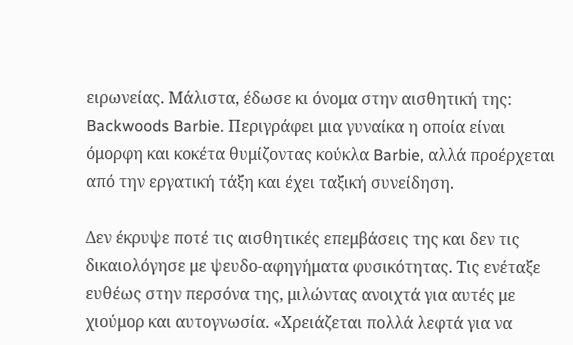ειρωνείας. Μάλιστα, έδωσε κι όνομα στην αισθητική της: Backwoods Barbie. Περιγράφει μια γυναίκα η οποία είναι όμορφη και κοκέτα θυμίζοντας κούκλα Barbie, αλλά προέρχεται από την εργατική τάξη και έχει ταξική συνείδηση.

Δεν έκρυψε ποτέ τις αισθητικές επεμβάσεις της και δεν τις δικαιολόγησε με ψευδο-αφηγήματα φυσικότητας. Τις ενέταξε ευθέως στην περσόνα της, μιλώντας ανοιχτά για αυτές με χιούμορ και αυτογνωσία. «Χρειάζεται πολλά λεφτά για να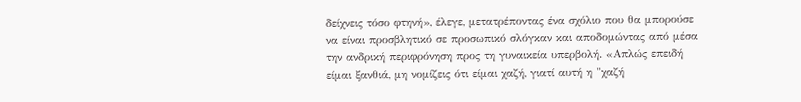δείχνεις τόσο φτηνή», έλεγε, μετατρέποντας ένα σχόλιο που θα μπορούσε να είναι προσβλητικό σε προσωπικό σλόγκαν και αποδομώντας από μέσα την ανδρική περιφρόνηση προς τη γυναικεία υπερβολή. «Απλώς επειδή είμαι ξανθιά, μη νομίζεις ότι είμαι χαζή, γιατί αυτή η "χαζή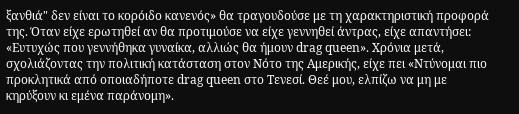ξανθιά" δεν είναι το κορόιδο κανενός» θα τραγουδούσε με τη χαρακτηριστική προφορά της. Όταν είχε ερωτηθεί αν θα προτιμούσε να είχε γεννηθεί άντρας, είχε απαντήσει: «Ευτυχώς που γεννήθηκα γυναίκα, αλλιώς θα ήμουν drag queen». Χρόνια μετά, σχολιάζοντας την πολιτική κατάσταση στον Νότο της Αμερικής, είχε πει «Ντύνομαι πιο προκλητικά από οποιαδήποτε drag queen στο Τενεσί. Θεέ μου, ελπίζω να μη με κηρύξουν κι εμένα παράνομη».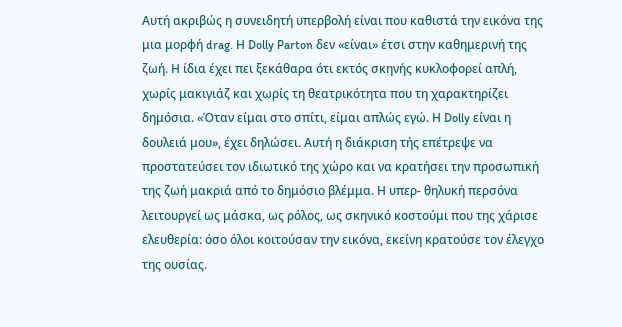Αυτή ακριβώς η συνειδητή υπερβολή είναι που καθιστά την εικόνα της μια μορφή drag. Η Dolly Parton δεν «είναι» έτσι στην καθημερινή της ζωή. Η ίδια έχει πει ξεκάθαρα ότι εκτός σκηνής κυκλοφορεί απλή, χωρίς μακιγιάζ και χωρίς τη θεατρικότητα που τη χαρακτηρίζει δημόσια. «Όταν είμαι στο σπίτι, είμαι απλώς εγώ. Η Dolly είναι η δουλειά μου», έχει δηλώσει. Αυτή η διάκριση τής επέτρεψε να προστατεύσει τον ιδιωτικό της χώρο και να κρατήσει την προσωπική της ζωή μακριά από το δημόσιο βλέμμα. Η υπερ- θηλυκή περσόνα λειτουργεί ως μάσκα, ως ρόλος, ως σκηνικό κοστούμι που της χάρισε ελευθερία: όσο όλοι κοιτούσαν την εικόνα, εκείνη κρατούσε τον έλεγχο της ουσίας.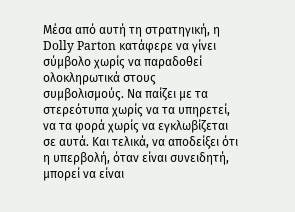Μέσα από αυτή τη στρατηγική, η Dolly Parton κατάφερε να γίνει σύμβολο χωρίς να παραδοθεί ολοκληρωτικά στους συμβολισμούς. Να παίζει με τα στερεότυπα χωρίς να τα υπηρετεί, να τα φορά χωρίς να εγκλωβίζεται σε αυτά. Και τελικά, να αποδείξει ότι η υπερβολή, όταν είναι συνειδητή, μπορεί να είναι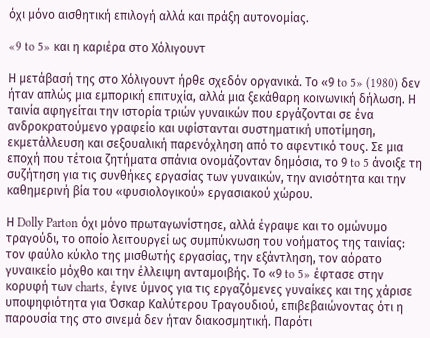όχι μόνο αισθητική επιλογή αλλά και πράξη αυτονομίας.

«9 to 5» και η καριέρα στο Χόλιγουντ

Η μετάβασή της στο Χόλιγουντ ήρθε σχεδόν οργανικά. Το «9 to 5» (1980) δεν ήταν απλώς μια εμπορική επιτυχία, αλλά μια ξεκάθαρη κοινωνική δήλωση. Η ταινία αφηγείται την ιστορία τριών γυναικών που εργάζονται σε ένα ανδροκρατούμενο γραφείο και υφίστανται συστηματική υποτίμηση, εκμετάλλευση και σεξουαλική παρενόχληση από το αφεντικό τους. Σε μια εποχή που τέτοια ζητήματα σπάνια ονομάζονταν δημόσια, το 9 to 5 άνοιξε τη συζήτηση για τις συνθήκες εργασίας των γυναικών, την ανισότητα και την καθημερινή βία του «φυσιολογικού» εργασιακού χώρου.

Η Dolly Parton όχι μόνο πρωταγωνίστησε, αλλά έγραψε και το ομώνυμο τραγούδι, το οποίο λειτουργεί ως συμπύκνωση του νοήματος της ταινίας: τον φαύλο κύκλο της μισθωτής εργασίας, την εξάντληση, τον αόρατο γυναικείο μόχθο και την έλλειψη ανταμοιβής. Το «9 to 5» έφτασε στην κορυφή των charts, έγινε ύμνος για τις εργαζόμενες γυναίκες και της χάρισε υποψηφιότητα για Όσκαρ Καλύτερου Τραγουδιού, επιβεβαιώνοντας ότι η παρουσία της στο σινεμά δεν ήταν διακοσμητική. Παρότι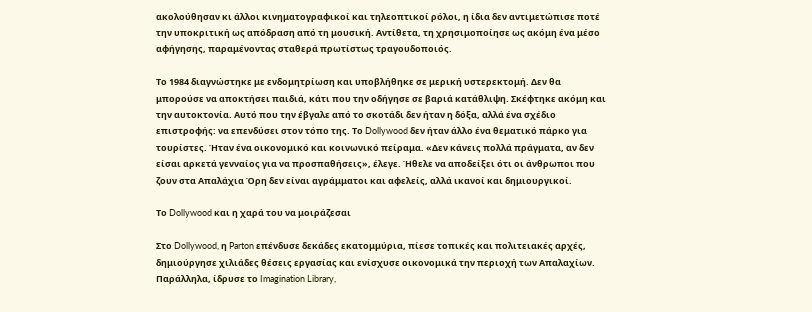ακολούθησαν κι άλλοι κινηματογραφικοί και τηλεοπτικοί ρόλοι, η ίδια δεν αντιμετώπισε ποτέ την υποκριτική ως απόδραση από τη μουσική. Αντίθετα, τη χρησιμοποίησε ως ακόμη ένα μέσο αφήγησης, παραμένοντας σταθερά πρωτίστως τραγουδοποιός.

Το 1984 διαγνώστηκε με ενδομητρίωση και υποβλήθηκε σε μερική υστερεκτομή. Δεν θα μπορούσε να αποκτήσει παιδιά, κάτι που την οδήγησε σε βαριά κατάθλιψη. Σκέφτηκε ακόμη και την αυτοκτονία. Αυτό που την έβγαλε από το σκοτάδι δεν ήταν η δόξα, αλλά ένα σχέδιο επιστροφής: να επενδύσει στον τόπο της. Το Dollywood δεν ήταν άλλο ένα θεματικό πάρκο για τουρίστες. Ήταν ένα οικονομικό και κοινωνικό πείραμα. «Δεν κάνεις πολλά πράγματα, αν δεν είσαι αρκετά γενναίος για να προσπαθήσεις», έλεγε. Ήθελε να αποδείξει ότι οι άνθρωποι που ζουν στα Απαλάχια Όρη δεν είναι αγράμματοι και αφελείς, αλλά ικανοί και δημιουργικοί.

Το Dollywood και η χαρά του να μοιράζεσαι

Στο Dollywood, η Parton επένδυσε δεκάδες εκατομμύρια, πίεσε τοπικές και πολιτειακές αρχές, δημιούργησε χιλιάδες θέσεις εργασίας και ενίσχυσε οικονομικά την περιοχή των Απαλαχίων. Παράλληλα, ίδρυσε το Imagination Library,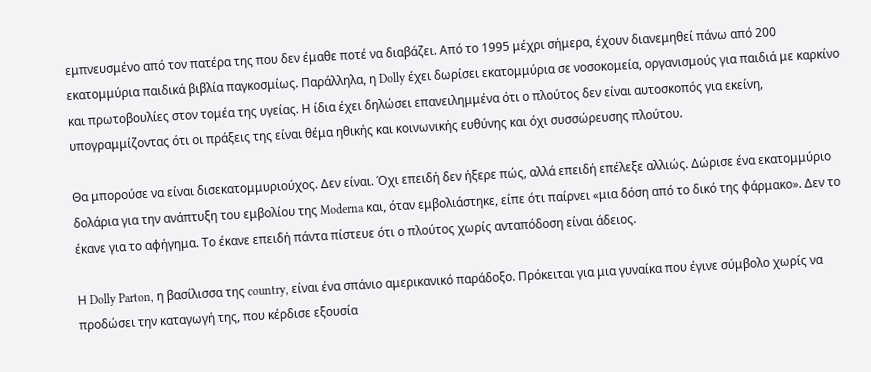εμπνευσμένο από τον πατέρα της που δεν έμαθε ποτέ να διαβάζει. Από το 1995 μέχρι σήμερα, έχουν διανεμηθεί πάνω από 200 εκατομμύρια παιδικά βιβλία παγκοσμίως. Παράλληλα, η Dolly έχει δωρίσει εκατομμύρια σε νοσοκομεία, οργανισμούς για παιδιά με καρκίνο και πρωτοβουλίες στον τομέα της υγείας. Η ίδια έχει δηλώσει επανειλημμένα ότι ο πλούτος δεν είναι αυτοσκοπός για εκείνη, υπογραμμίζοντας ότι οι πράξεις της είναι θέμα ηθικής και κοινωνικής ευθύνης και όχι συσσώρευσης πλούτου.

Θα μπορούσε να είναι δισεκατομμυριούχος. Δεν είναι. Όχι επειδή δεν ήξερε πώς, αλλά επειδή επέλεξε αλλιώς. Δώρισε ένα εκατομμύριο δολάρια για την ανάπτυξη του εμβολίου της Moderna και, όταν εμβολιάστηκε, είπε ότι παίρνει «μια δόση από το δικό της φάρμακο». Δεν το έκανε για το αφήγημα. Το έκανε επειδή πάντα πίστευε ότι ο πλούτος χωρίς ανταπόδοση είναι άδειος.

Η Dolly Parton, η βασίλισσα της country, είναι ένα σπάνιο αμερικανικό παράδοξο. Πρόκειται για μια γυναίκα που έγινε σύμβολο χωρίς να προδώσει την καταγωγή της, που κέρδισε εξουσία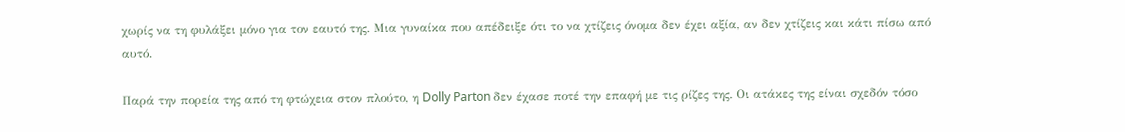χωρίς να τη φυλάξει μόνο για τον εαυτό της. Μια γυναίκα που απέδειξε ότι το να χτίζεις όνομα δεν έχει αξία, αν δεν χτίζεις και κάτι πίσω από αυτό.

Παρά την πορεία της από τη φτώχεια στον πλούτο, η Dolly Parton δεν έχασε ποτέ την επαφή με τις ρίζες της. Οι ατάκες της είναι σχεδόν τόσο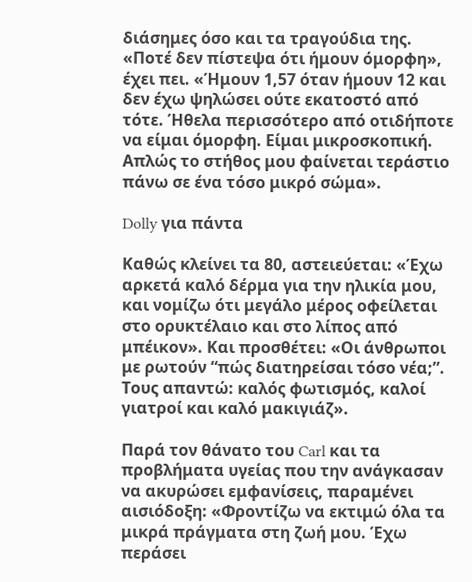διάσημες όσο και τα τραγούδια της. «Ποτέ δεν πίστεψα ότι ήμουν όμορφη», έχει πει. «Ήμουν 1,57 όταν ήμουν 12 και δεν έχω ψηλώσει ούτε εκατοστό από τότε. Ήθελα περισσότερο από οτιδήποτε να είμαι όμορφη. Είμαι μικροσκοπική. Απλώς το στήθος μου φαίνεται τεράστιο πάνω σε ένα τόσο μικρό σώμα».

Dolly για πάντα

Καθώς κλείνει τα 80, αστειεύεται: «Έχω αρκετά καλό δέρμα για την ηλικία μου, και νομίζω ότι μεγάλο μέρος οφείλεται στο ορυκτέλαιο και στο λίπος από μπέικον». Και προσθέτει: «Οι άνθρωποι με ρωτούν “πώς διατηρείσαι τόσο νέα;”. Τους απαντώ: καλός φωτισμός, καλοί γιατροί και καλό μακιγιάζ».

Παρά τον θάνατο του Carl και τα προβλήματα υγείας που την ανάγκασαν να ακυρώσει εμφανίσεις, παραμένει αισιόδοξη: «Φροντίζω να εκτιμώ όλα τα μικρά πράγματα στη ζωή μου. Έχω περάσει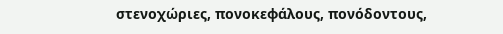στενοχώριες, πονοκεφάλους, πονόδοντους,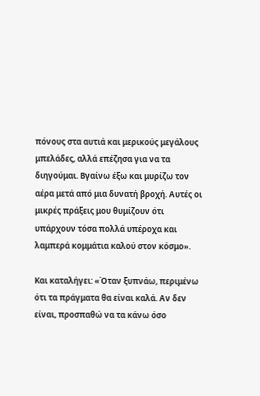πόνους στα αυτιά και μερικούς μεγάλους μπελάδες, αλλά επέζησα για να τα διηγούμαι. Βγαίνω έξω και μυρίζω τον αέρα μετά από μια δυνατή βροχή. Αυτές οι μικρές πράξεις μου θυμίζουν ότι υπάρχουν τόσα πολλά υπέροχα και λαμπερά κομμάτια καλού στον κόσμο».

Και καταλήγει: «Όταν ξυπνάω, περιμένω ότι τα πράγματα θα είναι καλά. Αν δεν είναι, προσπαθώ να τα κάνω όσο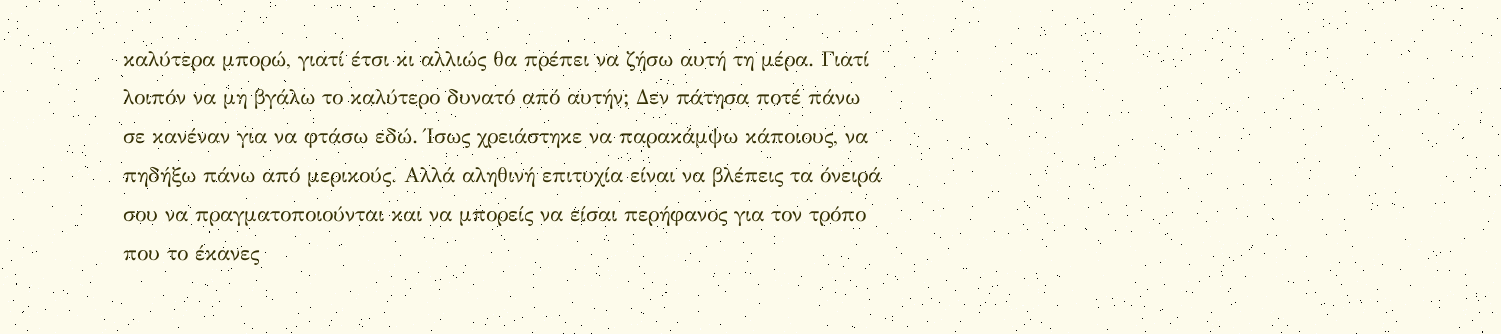καλύτερα μπορώ, γιατί έτσι κι αλλιώς θα πρέπει να ζήσω αυτή τη μέρα. Γιατί λοιπόν να μη βγάλω το καλύτερο δυνατό από αυτήν; Δεν πάτησα ποτέ πάνω σε κανέναν για να φτάσω εδώ. Ίσως χρειάστηκε να παρακάμψω κάποιους, να πηδήξω πάνω από μερικούς. Αλλά αληθινή επιτυχία είναι να βλέπεις τα όνειρά σου να πραγματοποιούνται και να μπορείς να είσαι περήφανος για τον τρόπο που το έκανες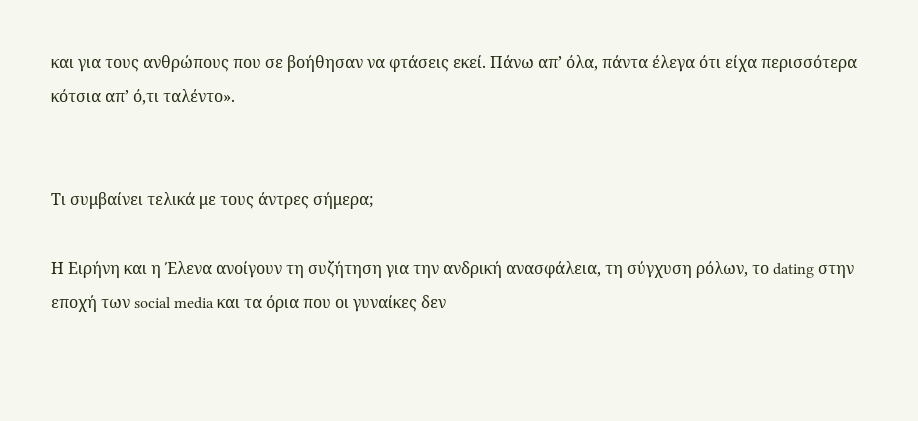και για τους ανθρώπους που σε βοήθησαν να φτάσεις εκεί. Πάνω απ’ όλα, πάντα έλεγα ότι είχα περισσότερα κότσια απ’ ό,τι ταλέντο».


Τι συμβαίνει τελικά με τους άντρες σήμερα;

Η Ειρήνη και η Έλενα ανοίγουν τη συζήτηση για την ανδρική ανασφάλεια, τη σύγχυση ρόλων, το dating στην εποχή των social media και τα όρια που οι γυναίκες δεν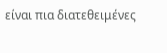είναι πια διατεθειμένες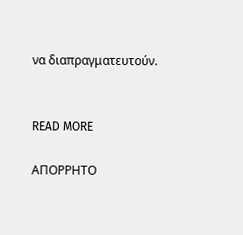να διαπραγματευτούν.


READ MORE

ΑΠΟΡΡΗΤΟ